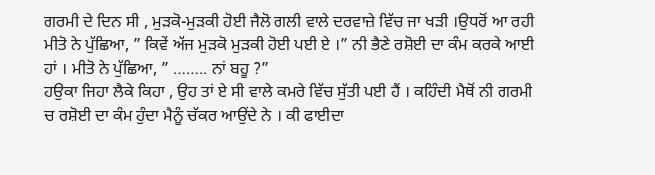ਗਰਮੀ ਦੇ ਦਿਨ ਸੀ , ਮੁੜਕੋ-ਮੁੜਕੀ ਹੋਈ ਜੈਲੋ ਗਲੀ ਵਾਲੇ ਦਰਵਾਜ਼ੇ ਵਿੱਚ ਜਾ ਖੜੀ ।ਉਧਰੋਂ ਆ ਰਹੀ ਮੀਤੋ ਨੇ ਪੁੱਛਿਆ, ” ਕਿਵੇਂ ਅੱਜ ਮੁੜਕੋ ਮੁੜਕੀ ਹੋਈ ਪਈ ਏ ।” ਨੀ ਭੈਣੇ ਰਸ਼ੋਈ ਦਾ ਕੰਮ ਕਰਕੇ ਆਈ ਹਾਂ । ਮੀਤੋ ਨੇ ਪੁੱਛਿਆ, ” …….. ਨਾਂ ਬਹੂ ?”
ਹਉਕਾ ਜਿਹਾ ਲੈਕੇ ਕਿਹਾ , ਉਹ ਤਾਂ ਏ ਸੀ ਵਾਲੇ ਕਮਰੇ ਵਿੱਚ ਸੁੱਤੀ ਪਈ ਹੈਂ । ਕਹਿੰਦੀ ਮੈਥੋਂ ਨੀ ਗਰਮੀ ਚ ਰਸ਼ੋਈ ਦਾ ਕੰਮ ਹੁੰਦਾ ਮੈਨੂੰ ਚੱਕਰ ਆਉਂਦੇ ਨੇ । ਕੀ ਫਾਈਦਾ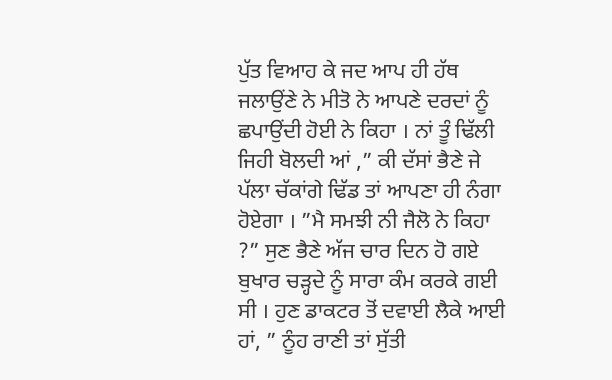ਪੁੱਤ ਵਿਆਹ ਕੇ ਜਦ ਆਪ ਹੀ ਹੱਥ ਜਲਾਉਂਣੇ ਨੇ ਮੀਤੋ ਨੇ ਆਪਣੇ ਦਰਦਾਂ ਨੂੰ ਛਪਾਉਂਦੀ ਹੋਈ ਨੇ ਕਿਹਾ । ਨਾਂ ਤੂੰ ਢਿੱਲੀ ਜਿਹੀ ਬੋਲਦੀ ਆਂ ,” ਕੀ ਦੱਸਾਂ ਭੈਣੇ ਜੇ ਪੱਲਾ ਚੱਕਾਂਗੇ ਢਿੱਡ ਤਾਂ ਆਪਣਾ ਹੀ ਨੰਗਾ ਹੋਏਗਾ । ”ਮੈ ਸਮਝੀ ਨੀ ਜੈਲੋ ਨੇ ਕਿਹਾ ?” ਸੁਣ ਭੈਣੇ ਅੱਜ ਚਾਰ ਦਿਨ ਹੋ ਗਏ ਬੁਖਾਰ ਚੜ੍ਹਦੇ ਨੂੰ ਸਾਰਾ ਕੰਮ ਕਰਕੇ ਗਈ ਸੀ । ਹੁਣ ਡਾਕਟਰ ਤੋਂ ਦਵਾਈ ਲੈਕੇ ਆਈ ਹਾਂ, ” ਨੂੰਹ ਰਾਣੀ ਤਾਂ ਸੁੱਤੀ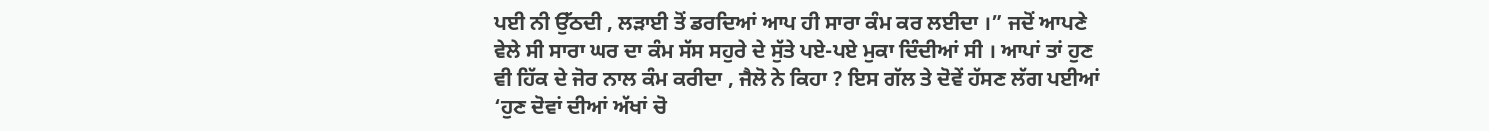ਪਈ ਨੀ ਉੱਠਦੀ , ਲੜਾਈ ਤੋਂ ਡਰਦਿਆਂ ਆਪ ਹੀ ਸਾਰਾ ਕੰਮ ਕਰ ਲਈਦਾ ।” ਜਦੋਂ ਆਪਣੇ ਵੇਲੇ ਸੀ ਸਾਰਾ ਘਰ ਦਾ ਕੰਮ ਸੱਸ ਸਹੁਰੇ ਦੇ ਸੁੱਤੇ ਪਏ-ਪਏ ਮੁਕਾ ਦਿੰਦੀਆਂ ਸੀ । ਆਪਾਂ ਤਾਂ ਹੁਣ ਵੀ ਹਿੱਕ ਦੇ ਜੋਰ ਨਾਲ ਕੰਮ ਕਰੀਦਾ , ਜੈਲੋ ਨੇ ਕਿਹਾ ? ਇਸ ਗੱਲ ਤੇ ਦੋਵੇਂ ਹੱਸਣ ਲੱਗ ਪਈਆਂ ‘ਹੁਣ ਦੋਵਾਂ ਦੀਆਂ ਅੱਖਾਂ ਚੋ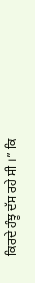ਕਿਰਦੇ ਹੰਝੂ ਦੱਸ ਰਹੇ ਸੀ ।” ਕਿ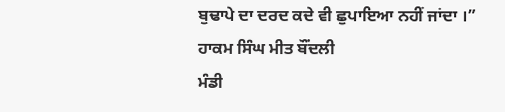ਬੁਢਾਪੇ ਦਾ ਦਰਦ ਕਦੇ ਵੀ ਛੁਪਾਇਆ ਨਹੀਂ ਜਾਂਦਾ ।”
ਹਾਕਮ ਸਿੰਘ ਮੀਤ ਬੌਂਦਲੀ
ਮੰਡੀ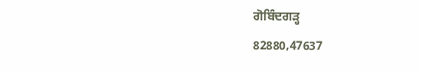ਗੋਬਿੰਦਗੜ੍ਹ
82880,47637